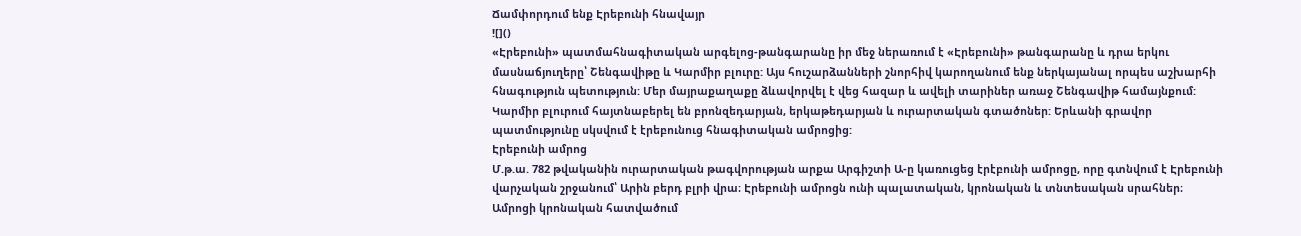Ճամփորդում ենք Էրեբունի հնավայր
![]()
«Էրեբունի» պատմահնագիտական արգելոց-թանգարանը իր մեջ ներառում է «Էրեբունի» թանգարանը և դրա երկու մասնաճյուղերը՝ Շենգավիթը և Կարմիր բլուրը: Այս հուշարձանների շնորհիվ կարողանում ենք ներկայանալ որպես աշխարհի հնագություն պետություն: Մեր մայրաքաղաքը ձևավորվել է վեց հազար և ավելի տարիներ առաջ Շենգավիթ համայնքում: Կարմիր բլուրում հայտնաբերել են բրոնզեդարյան, երկաթեդարյան և ուրարտական գտածոներ: Երևանի գրավոր պատմությունը սկսվում է էրեբունուց հնագիտական ամրոցից:
Էրեբունի ամրոց
Մ.թ.ա. 782 թվականին ուրարտական թագվորության արքա Արգիշտի Ա-ը կառուցեց էրէբունի ամրոցը, որը գտնվում է Էրեբունի վարչական շրջանում՝ Արին բերդ բլրի վրա։ Էրեբունի ամրոցն ունի պալատական, կրոնական և տնտեսական սրահներ։ Ամրոցի կրոնական հատվածում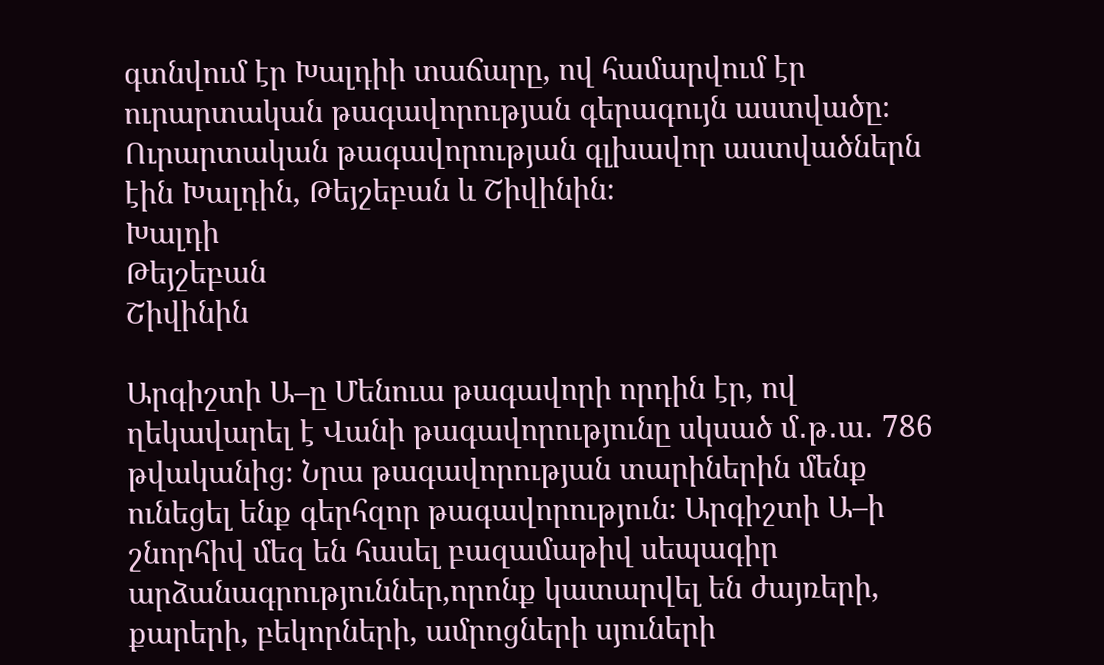գտնվում էր Խալդիի տաճարը, ով համարվում էր ուրարտական թագավորության գերագույն աստվածը։
Ուրարտական թագավորության գլխավոր աստվածներն էին Խալդին, Թեյշեբան և Շիվինին։
Խալդի
Թեյշեբան
Շիվինին

Արգիշտի Ա–ը Մենուա թագավորի որդին էր, ով ղեկավարել է Վանի թագավորությունը սկսած մ․թ․ա․ 786 թվականից։ Նրա թագավորության տարիներին մենք ունեցել ենք գերհզոր թագավորություն։ Արգիշտի Ա–ի շնորհիվ մեզ են հասել բազամաթիվ սեպագիր արձանագրություններ,որոնք կատարվել են ժայռերի, քարերի, բեկորների, ամրոցների սյուների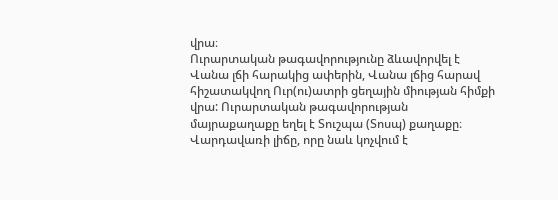վրա։
Ուրարտական թագավորությունը ձևավորվել է Վանա լճի հարակից ափերին, Վանա լճից հարավ հիշատակվող Ուր(ու)ատրի ցեղային միության հիմքի վրա: Ուրարտական թագավորության մայրաքաղաքը եղել է Տուշպա (Տոսպ) քաղաքը։
Վարդավառի լիճը, որը նաև կոչվում է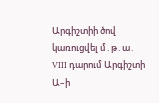Արգիշտիի ծով կառուցվել մ․թ․ա․ VIII դարում Արգիշտի Ա–ի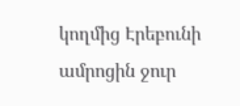կողմից Էրեբունի ամրոցին ջուր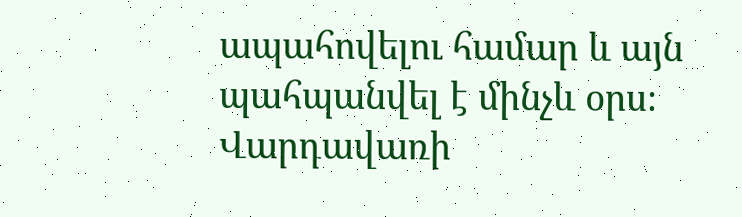ապահովելու համար և այն պահպանվել է մինչև օրս։ Վարդավառի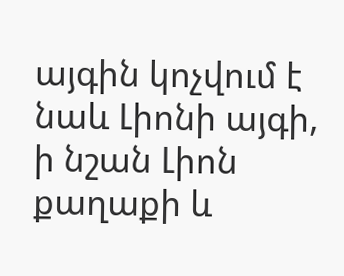այգին կոչվում է նաև Լիոնի այգի, ի նշան Լիոն քաղաքի և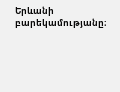Երևանի բարեկամությանը։